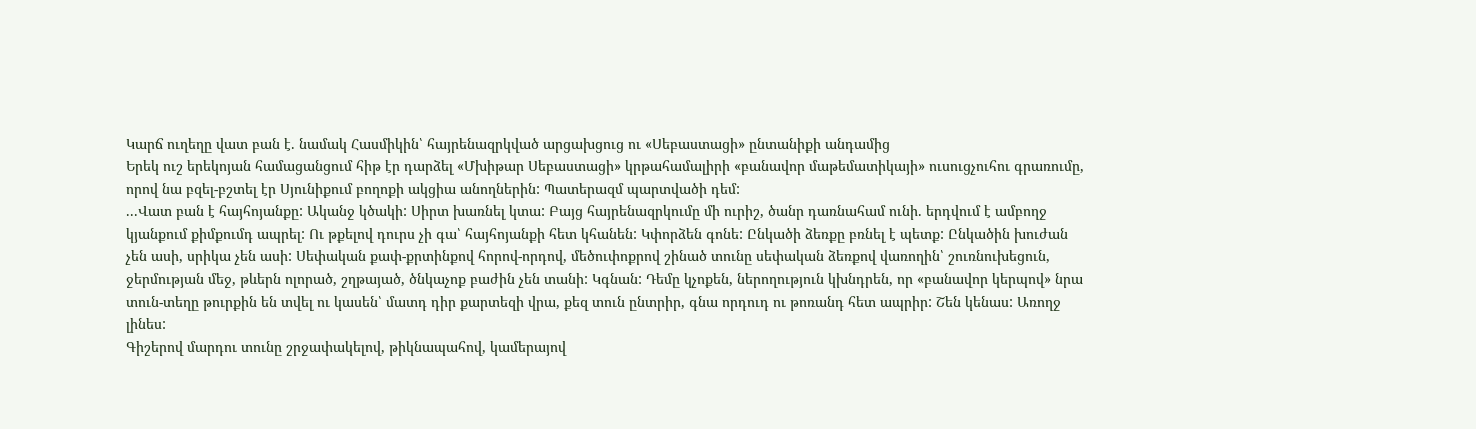Կարճ ուղեղը վատ բան է. նամակ Հասմիկին՝ հայրենազրկված արցախցուց ու «Սեբաստացի» ընտանիքի անդամից
Երեկ ուշ երեկոյան համացանցում հիթ էր դարձել «Մխիթար Սեբաստացի» կրթահամալիրի «բանավոր մաթեմատիկայի» ուսուցչուհու գրառումը, որով նա բզել-բշտել էր Սյունիքում բողոքի ակցիա անողներին: Պատերազմ պարտվածի դեմ:
...Վատ բան է հայհոյանքը: Ականջ կծակի: Սիրտ խառնել կտա: Բայց հայրենազրկումը մի ուրիշ, ծանր դառնահամ ունի. երդվում է ամբողջ կյանքում քիմքումդ ապրել: Ու թքելով դուրս չի գա՝ հայհոյանքի հետ կհանեն: Կփորձեն գոնե: Ընկածի ձեռքը բռնել է պետք: Ընկածին խուժան չեն ասի, սրիկա չեն ասի: Սեփական քափ-քրտինքով հորով-որդով, մեծուփոքրով շինած տունը սեփական ձեռքով վառողին՝ շուռնուխեցուն, ջերմության մեջ, թևերն ոլորած, շղթայած, ծնկաչոք բաժին չեն տանի: Կգնան: Դեմը կչոքեն, ներողություն կխնդրեն, որ «բանավոր կերպով» նրա տուն-տեղը թուրքին են տվել ու կասեն՝ մատդ դիր քարտեզի վրա, քեզ տուն ընտրիր, գնա որդուդ ու թոռանդ հետ ապրիր: Շեն կենաս: Առողջ լինես:
Գիշերով մարդու տունը շրջափակելով, թիկնապահով, կամերայով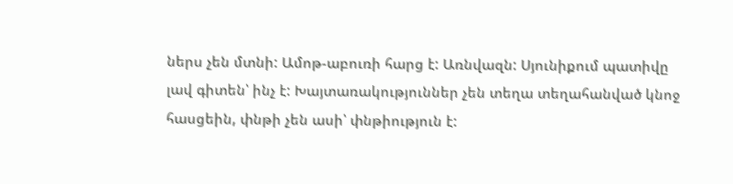ներս չեն մտնի: Ամոթ-աբուռի հարց է: Առնվազն: Սյունիքում պատիվը լավ գիտեն՝ ինչ է: Խայտառակություններ չեն տեղա տեղահանված կնոջ հասցեին, փնթի չեն ասի՝ փնթիություն է: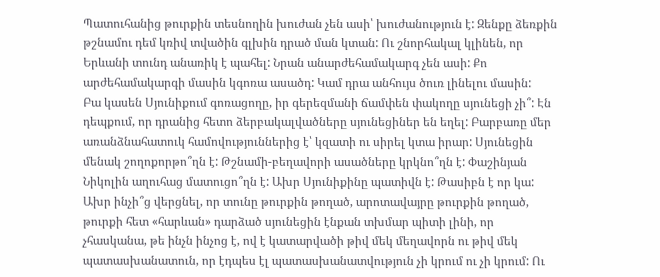Պատուհանից թուրքին տեսնողին խուժան չեն ասի՝ խուժանություն է: Զենքը ձեռքին թշնամու դեմ կռիվ տվածին գլխին դրած ման կտան: Ու շնորհակալ կլինեն, որ Երևանի տունդ անառիկ է պահել: Նրան անարժեհամակարգ չեն ասի: Քո արժեհամակարգի մասին կգոռա ասածդ: Կամ դրա անհույս ծուռ լինելու մասին:
Բա կասեն Սյունիքում գոռացողը, իր գերեզմանի ճամփեն փակողը սյունեցի չի՞: Էն դեպքում, որ դրանից հետո ձերբակալվածները սյունեցիներ են եղել: Բարբառը մեր առանձնահատուկ համովություններից է՝ կզատի ու սիրել կտա իրար: Սյունեցին մենակ շողոքորթո՞ղն է: Թշնամի-բեղավորի ասածները կրկնո՞ղն է: Փաշինյան Նիկոլին աղուհաց մատուցո՞ղն է: Ախր Սյունիքինը պատիվն է: Թասիբն է որ կա: Ախր ինչի՞ց վերցնել, որ տունը թուրքին թողած, արոտավայրը թուրքին թողած, թուրքի հետ «հարևան» դարձած սյունեցին էնքան տխմար պիտի լինի, որ չհասկանա, թե ինչն ինչոց է, ով է կատարվածի թիվ մեկ մեղավորն ու թիվ մեկ պատասխանատուն, որ էդպես էլ պատասխանատվություն չի կրում ու չի կրում: Ու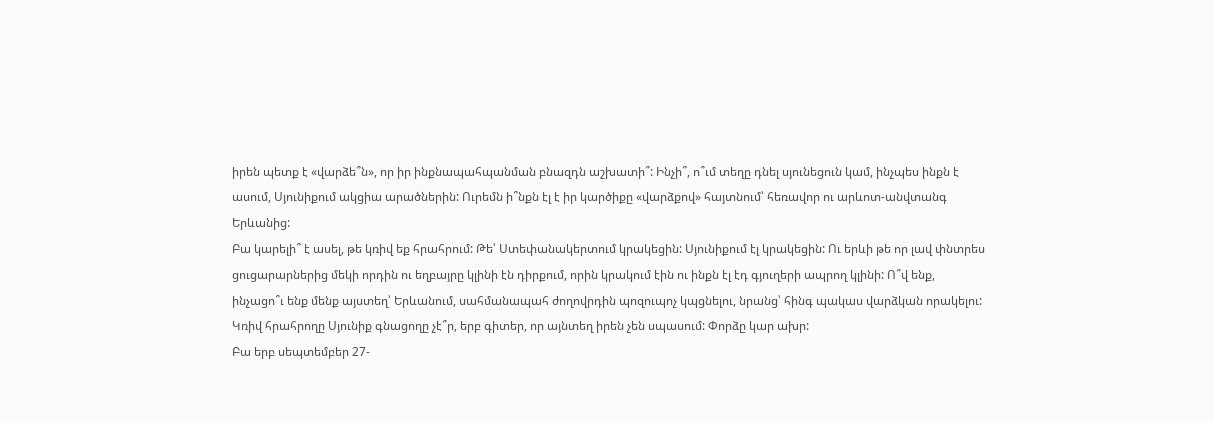իրեն պետք է «վարձե՞ն», որ իր ինքնապահպանման բնազդն աշխատի՞: Ինչի՞, ո՞ւմ տեղը դնել սյունեցուն կամ, ինչպես ինքն է ասում, Սյունիքում ակցիա արածներին: Ուրեմն ի՞նքն էլ է իր կարծիքը «վարձքով» հայտնում՝ հեռավոր ու արևոտ-անվտանգ Երևանից:
Բա կարելի՞ է ասել, թե կռիվ եք հրահրում: Թե՝ Ստեփանակերտում կրակեցին: Սյունիքում էլ կրակեցին: Ու երևի թե որ լավ փնտրես ցուցարարներից մեկի որդին ու եղբայրը կլինի էն դիրքում, որին կրակում էին ու ինքն էլ էդ գյուղերի ապրող կլինի: Ո՞վ ենք, ինչացո՞ւ ենք մենք այստեղ՝ Երևանում, սահմանապահ ժողովրդին պոզուպոչ կպցնելու, նրանց՝ հինգ պակաս վարձկան որակելու: Կռիվ հրահրողը Սյունիք գնացողը չէ՞ր, երբ գիտեր, որ այնտեղ իրեն չեն սպասում: Փորձը կար ախր:
Բա երբ սեպտեմբեր 27-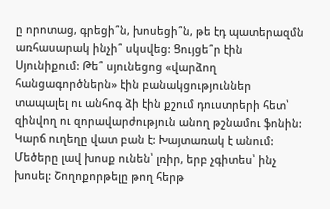ը որոտաց, գրեցի՞ն, խոսեցի՞ն, թե էդ պատերազմն առհասարակ ինչի՞ սկսվեց: Ցույցե՞ր էին Սյունիքում: Թե՞ սյունեցոց «վարձող հանցագործներն» էին բանակցություններ տապալել ու անհոգ ձի էին քշում դուստրերի հետ՝ զինվող ու զորավարժություն անող թշնամու ֆոնին: Կարճ ուղեղը վատ բան է: Խայտառակ է անում: Մեծերը լավ խոսք ունեն՝ լռիր, երբ չգիտես՝ ինչ խոսել: Շողոքորթելը թող հերթ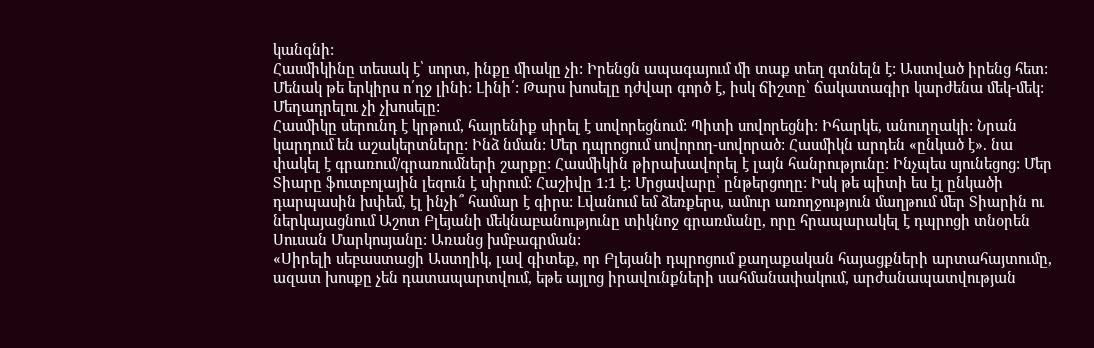կանգնի:
Հասմիկինը տեսակ է՝ սորտ, ինքը միակը չի: Իրենցն ապագայում մի տաք տեղ գտնելն է: Աստված իրենց հետ: Մենակ թե երկիրս ո՛ղջ լինի: Լինի՛: Թարս խոսելը դժվար գործ է, իսկ ճիշտը՝ ճակատագիր կարժենա մեկ-մեկ: Մեղադրելու չի չխոսելը:
Հասմիկը սերունդ է կրթում, հայրենիք սիրել է սովորեցնում: Պիտի սովորեցնի: Իհարկե, անուղղակի: Նրան կարդում են աշակերտները: Ինձ նման: Մեր դպրոցում սովորող-սովորած: Հասմիկն արդեն «ընկած է». նա փակել է գրառում/գրառումների շարքը: Հասմիկին թիրախավորել է լայն հանրությունը: Ինչպես սյունեցոց: Մեր Տիարը ֆուտբոլային լեզուն է սիրում: Հաշիվը 1:1 է: Մրցավարը՝ ընթերցողը: Իսկ թե պիտի ես էլ ընկածի դարպասին խփեմ, էլ ինչի՞ համար է գիրս: Լվանում եմ ձեռքերս, ամուր առողջություն մաղթում մեր Տիարին ու ներկայացնում Աշոտ Բլեյանի մեկնաբանությունը տիկնոջ գրառմանը, որը հրապարակել է դպրոցի տնօրեն Սուսան Մարկոսյանը: Առանց խմբագրման:
«Սիրելի սեբաստացի Աստղիկ, լավ գիտեք, որ Բլեյանի դպրոցում քաղաքական հայացքների արտահայտումը, ազատ խոսքը չեն դատապարտվում, եթե այլոց իրավունքների սահմանափակում, արժանապատվության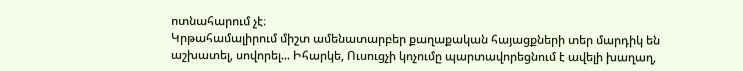ոտնահարում չէ։
Կրթահամալիրում միշտ ամենատարբեր քաղաքական հայացքների տեր մարդիկ են աշխատել, սովորել... Իհարկե, Ուսուցչի կոչումը պարտավորեցնում է ավելի խաղաղ,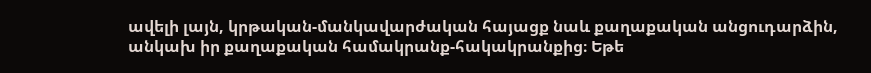ավելի լայն, կրթական-մանկավարժական հայացք նաև քաղաքական անցուդարձին, անկախ իր քաղաքական համակրանք-հակակրանքից։ Եթե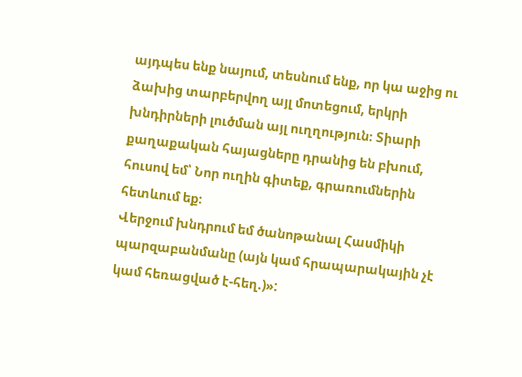այդպես ենք նայում, տեսնում ենք, որ կա աջից ու ձախից տարբերվող այլ մոտեցում, երկրի խնդիրների լուծման այլ ուղղություն։ Տիարի քաղաքական հայացները դրանից են բխում, հուսով եմ՝ Նոր ուղին գիտեք, գրառումներին հետևում եք։
Վերջում խնդրում եմ ծանոթանալ Հասմիկի պարզաբանմանը (այն կամ հրապարակային չէ կամ հեռացված է-հեղ.)»: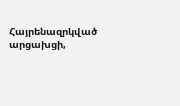Հայրենազրկված արցախցի,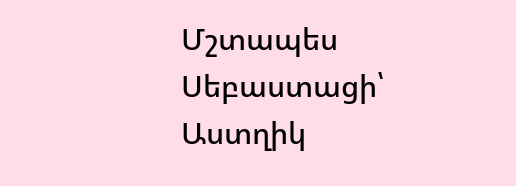Մշտապես Սեբաստացի՝
Աստղիկ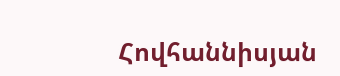Հովհաննիսյան